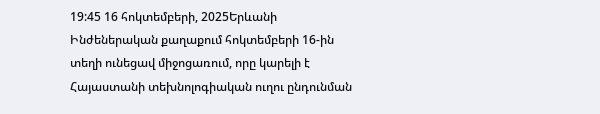19:45 16 հոկտեմբերի, 2025Երևանի Ինժեներական քաղաքում հոկտեմբերի 16-ին տեղի ունեցավ միջոցառում, որը կարելի է Հայաստանի տեխնոլոգիական ուղու ընդունման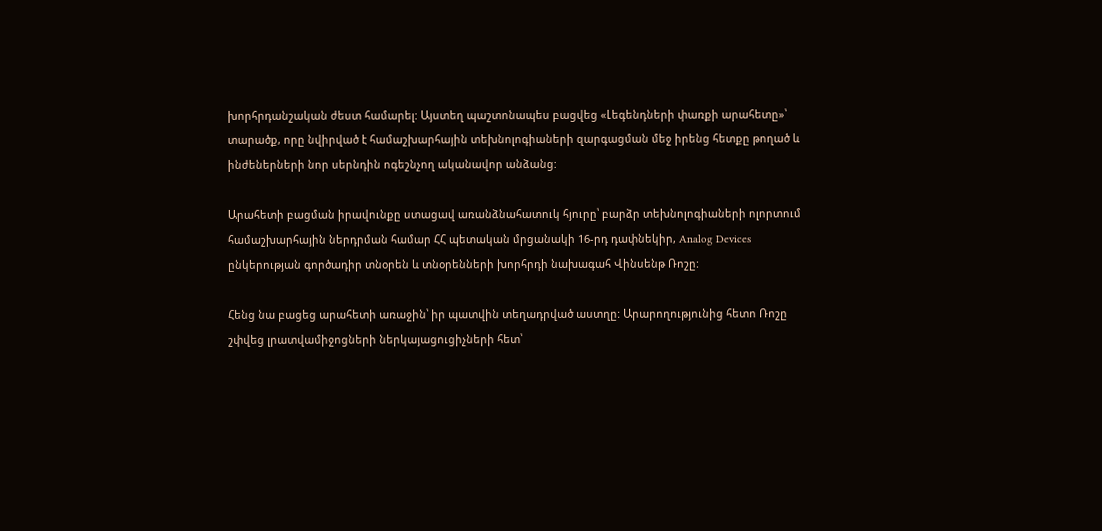խորհրդանշական ժեստ համարել: Այստեղ պաշտոնապես բացվեց «Լեգենդների փառքի արահետը»՝ տարածք, որը նվիրված է համաշխարհային տեխնոլոգիաների զարգացման մեջ իրենց հետքը թողած և ինժեներների նոր սերնդին ոգեշնչող ականավոր անձանց:

Արահետի բացման իրավունքը ստացավ առանձնահատուկ հյուրը՝ բարձր տեխնոլոգիաների ոլորտում համաշխարհային ներդրման համար ՀՀ պետական մրցանակի 16-րդ դափնեկիր, Analog Devices ընկերության գործադիր տնօրեն և տնօրենների խորհրդի նախագահ Վինսենթ Ռոշը:

Հենց նա բացեց արահետի առաջին՝ իր պատվին տեղադրված աստղը: Արարողությունից հետո Ռոշը շփվեց լրատվամիջոցների ներկայացուցիչների հետ՝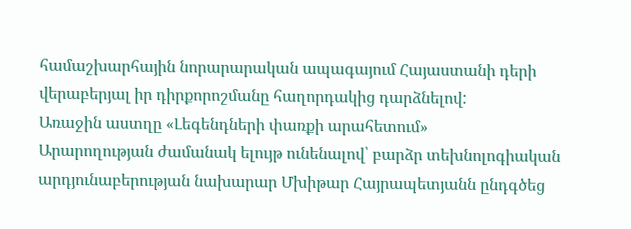համաշխարհային նորարարական ապագայում Հայաստանի դերի վերաբերյալ իր դիրքորոշմանը հաղորդակից դարձնելով:
Առաջին աստղը «Լեգենդների փառքի արահետում»
Արարողության ժամանակ ելույթ ունենալով՝ բարձր տեխնոլոգիական արդյունաբերության նախարար Մխիթար Հայրապետյանն ընդգծեց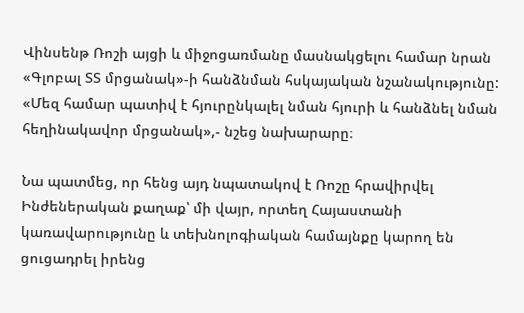Վինսենթ Ռոշի այցի և միջոցառմանը մասնակցելու համար նրան «Գլոբալ ՏՏ մրցանակ»-ի հանձնման հսկայական նշանակությունը: «Մեզ համար պատիվ է հյուրընկալել նման հյուրի և հանձնել նման հեղինակավոր մրցանակ»,- նշեց նախարարը։

Նա պատմեց, որ հենց այդ նպատակով է Ռոշը հրավիրվել Ինժեներական քաղաք՝ մի վայր, որտեղ Հայաստանի կառավարությունը և տեխնոլոգիական համայնքը կարող են ցուցադրել իրենց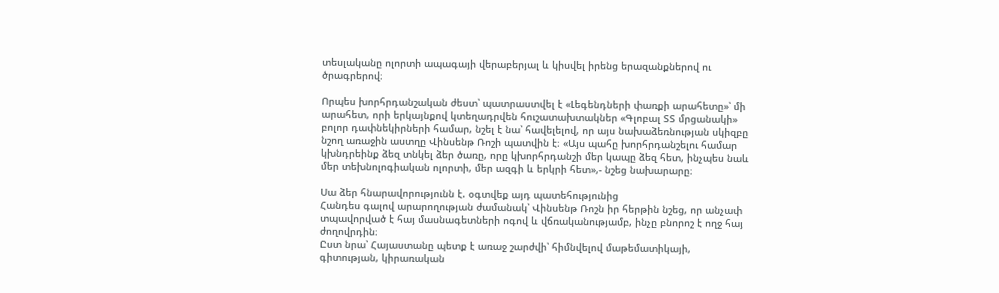տեսլականը ոլորտի ապագայի վերաբերյալ և կիսվել իրենց երազանքներով ու ծրագրերով։

Որպես խորհրդանշական ժեստ՝ պատրաստվել է «Լեգենդների փառքի արահետը»՝ մի արահետ, որի երկայնքով կտեղադրվեն հուշատախտակներ «Գլոբալ ՏՏ մրցանակի» բոլոր դափնեկիրների համար, նշել է նա՝ հավելելով, որ այս նախաձեռնության սկիզբը նշող առաջին աստղը Վինսենթ Ռոշի պատվին է։ «Այս պահը խորհրդանշելու համար կխնդրեինք ձեզ տնկել ձեր ծառը, որը կխորհրդանշի մեր կապը ձեզ հետ, ինչպես նաև մեր տեխնոլոգիական ոլորտի, մեր ազգի և երկրի հետ»,- նշեց նախարարը։

Սա ձեր հնարավորությունն է. օգտվեք այդ պատեհությունից
Հանդես գալով արարողության ժամանակ՝ Վինսենթ Ռոշն իր հերթին նշեց, որ անչափ տպավորված է հայ մասնագետների ոգով և վճռականությամբ, ինչը բնորոշ է ողջ հայ ժողովրդին։
Ըստ նրա՝ Հայաստանը պետք է առաջ շարժվի՝ հիմնվելով մաթեմատիկայի, գիտության, կիրառական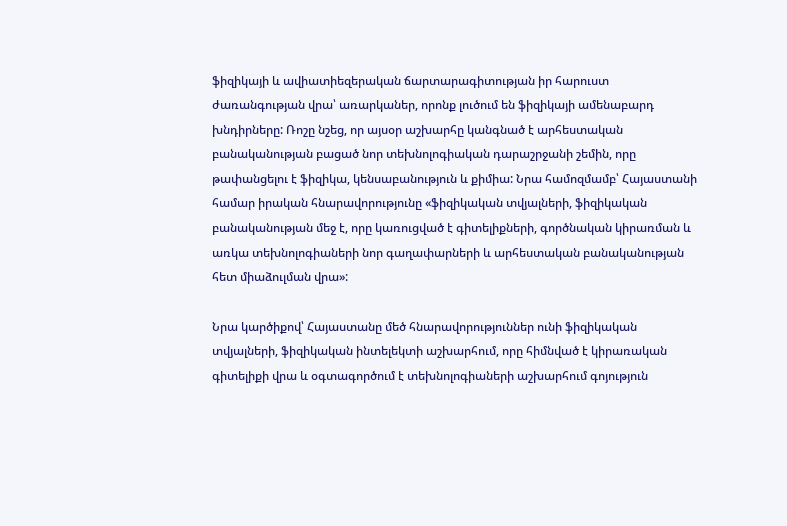ֆիզիկայի և ավիատիեզերական ճարտարագիտության իր հարուստ ժառանգության վրա՝ առարկաներ, որոնք լուծում են ֆիզիկայի ամենաբարդ խնդիրները: Ռոշը նշեց, որ այսօր աշխարհը կանգնած է արհեստական բանականության բացած նոր տեխնոլոգիական դարաշրջանի շեմին, որը թափանցելու է ֆիզիկա, կենսաբանություն և քիմիա: Նրա համոզմամբ՝ Հայաստանի համար իրական հնարավորությունը «ֆիզիկական տվյալների, ֆիզիկական բանականության մեջ է, որը կառուցված է գիտելիքների, գործնական կիրառման և առկա տեխնոլոգիաների նոր գաղափարների և արհեստական բանականության հետ միաձուլման վրա»:

Նրա կարծիքով՝ Հայաստանը մեծ հնարավորություններ ունի ֆիզիկական տվյալների, ֆիզիկական ինտելեկտի աշխարհում, որը հիմնված է կիրառական գիտելիքի վրա և օգտագործում է տեխնոլոգիաների աշխարհում գոյություն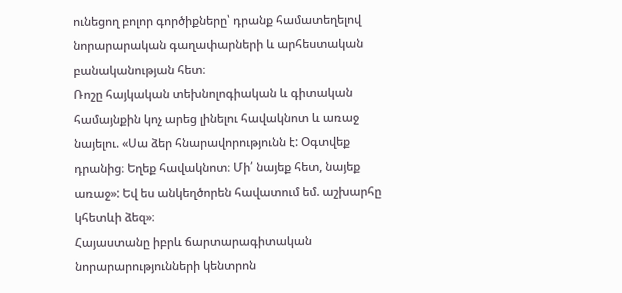ունեցող բոլոր գործիքները՝ դրանք համատեղելով նորարարական գաղափարների և արհեստական բանականության հետ։
Ռոշը հայկական տեխնոլոգիական և գիտական համայնքին կոչ արեց լինելու հավակնոտ և առաջ նայելու. «Սա ձեր հնարավորությունն է: Օգտվեք դրանից։ Եղեք հավակնոտ։ Մի՛ նայեք հետ, նայեք առաջ»: Եվ ես անկեղծորեն հավատում եմ. աշխարհը կհետևի ձեզ»։
Հայաստանը իբրև ճարտարագիտական նորարարությունների կենտրոն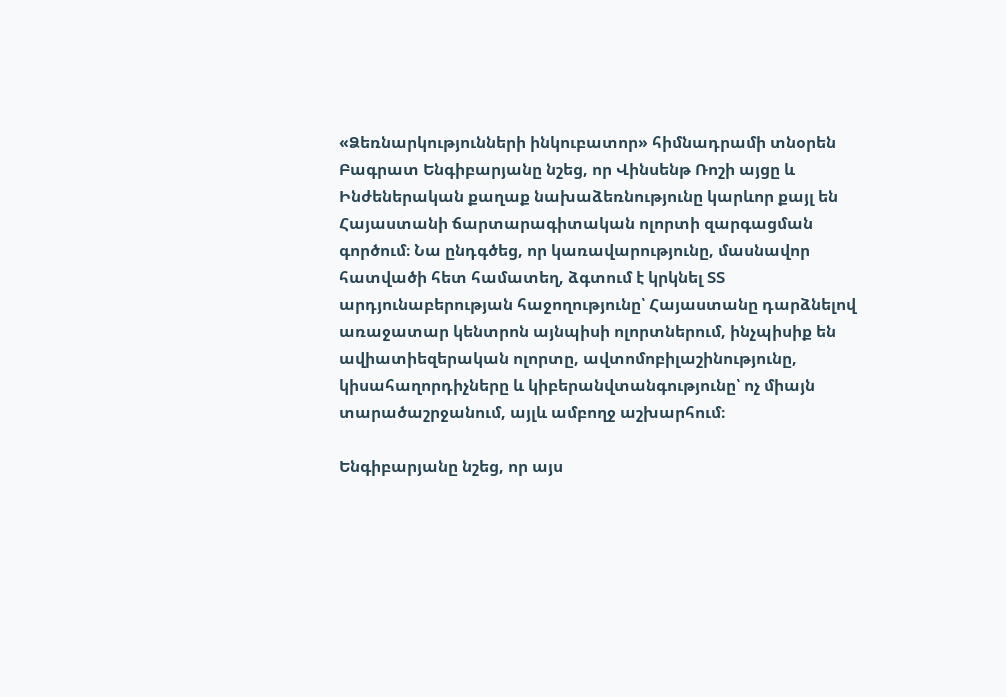«Ձեռնարկությունների ինկուբատոր» հիմնադրամի տնօրեն Բագրատ Ենգիբարյանը նշեց, որ Վինսենթ Ռոշի այցը և Ինժեներական քաղաք նախաձեռնությունը կարևոր քայլ են Հայաստանի ճարտարագիտական ոլորտի զարգացման գործում։ Նա ընդգծեց, որ կառավարությունը, մասնավոր հատվածի հետ համատեղ, ձգտում է կրկնել ՏՏ արդյունաբերության հաջողությունը՝ Հայաստանը դարձնելով առաջատար կենտրոն այնպիսի ոլորտներում, ինչպիսիք են ավիատիեզերական ոլորտը, ավտոմոբիլաշինությունը, կիսահաղորդիչները և կիբերանվտանգությունը՝ ոչ միայն տարածաշրջանում, այլև ամբողջ աշխարհում։

Ենգիբարյանը նշեց, որ այս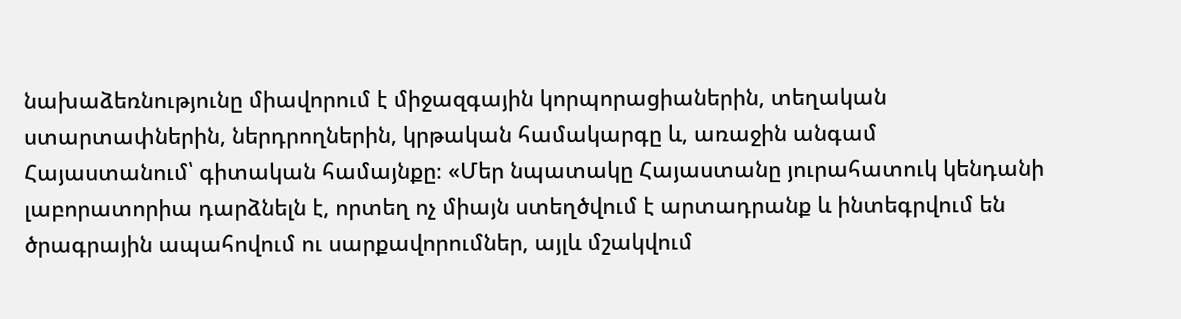նախաձեռնությունը միավորում է միջազգային կորպորացիաներին, տեղական ստարտափներին, ներդրողներին, կրթական համակարգը և, առաջին անգամ Հայաստանում՝ գիտական համայնքը։ «Մեր նպատակը Հայաստանը յուրահատուկ կենդանի լաբորատորիա դարձնելն է, որտեղ ոչ միայն ստեղծվում է արտադրանք և ինտեգրվում են ծրագրային ապահովում ու սարքավորումներ, այլև մշակվում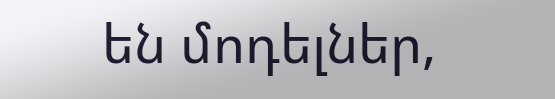են մոդելներ,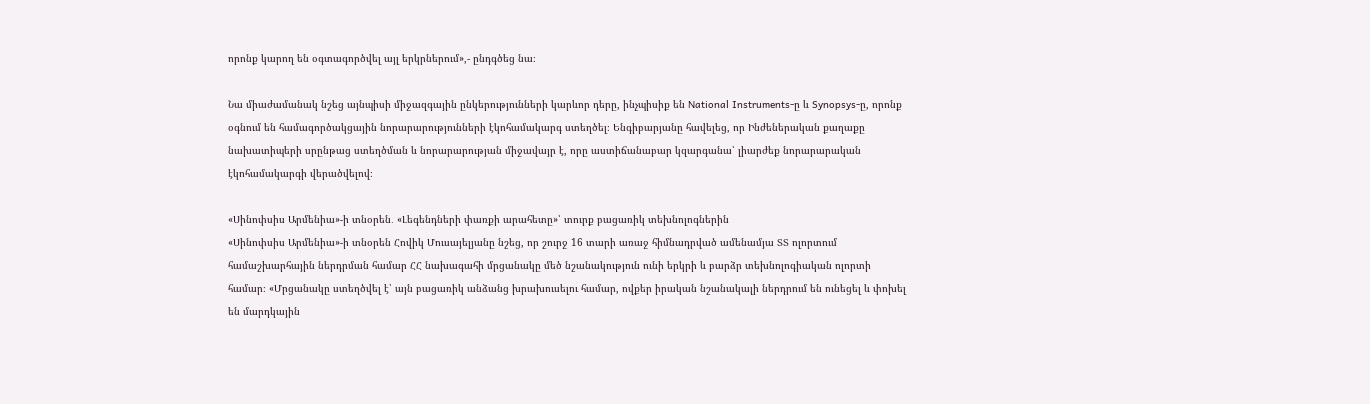որոնք կարող են օգտագործվել այլ երկրներում»,- ընդգծեց նա։

Նա միաժամանակ նշեց այնպիսի միջազգային ընկերությունների կարևոր դերը, ինչպիսիք են National Instruments-ը և Synopsys-ը, որոնք օգնում են համագործակցային նորարարությունների էկոհամակարգ ստեղծել։ Ենգիբարյանը հավելեց, որ Ինժեներական քաղաքը նախատիպերի սրընթաց ստեղծման և նորարարության միջավայր է, որը աստիճանաբար կզարգանա՝ լիարժեք նորարարական էկոհամակարգի վերածվելով։

«Սինոփսիս Արմենիա»-ի տնօրեն․ «Լեգենդների փառքի արահետը»՝ տուրք բացառիկ տեխնոլոգներին
«Սինոփսիս Արմենիա»-ի տնօրեն Հովիկ Մուսայելյանը նշեց, որ շուրջ 16 տարի առաջ հիմնադրված ամենամյա ՏՏ ոլորտում համաշխարհային ներդրման համար ՀՀ նախագահի մրցանակը մեծ նշանակություն ունի երկրի և բարձր տեխնոլոգիական ոլորտի համար։ «Մրցանակը ստեղծվել է՝ այն բացառիկ անձանց խրախուսելու համար, ովքեր իրական նշանակալի ներդրում են ունեցել և փոխել են մարդկային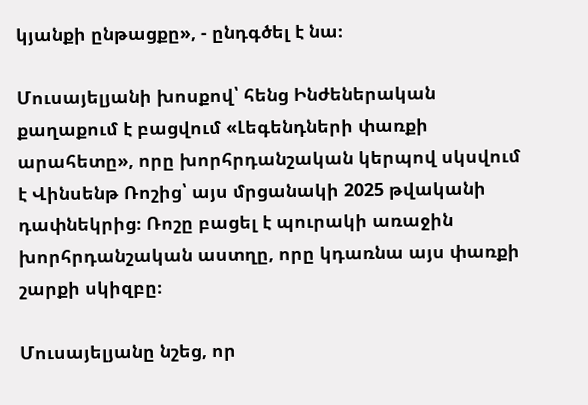կյանքի ընթացքը», - ընդգծել է նա։

Մուսայելյանի խոսքով՝ հենց Ինժեներական քաղաքում է բացվում «Լեգենդների փառքի արահետը», որը խորհրդանշական կերպով սկսվում է Վինսենթ Ռոշից՝ այս մրցանակի 2025 թվականի դափնեկրից։ Ռոշը բացել է պուրակի առաջին խորհրդանշական աստղը, որը կդառնա այս փառքի շարքի սկիզբը։

Մուսայելյանը նշեց, որ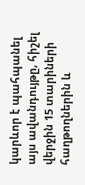կարևոր է պահպանել այս ավանդույթը, հիշել վերջին 15 տարիների հաղթողներին և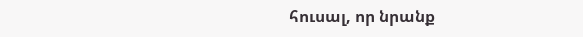հուսալ, որ նրանք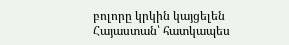բոլորը կրկին կայցելեն Հայաստան՝ հատկապես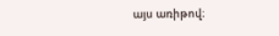այս առիթով։